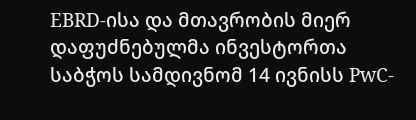EBRD-ისა და მთავრობის მიერ დაფუძნებულმა ინვესტორთა საბჭოს სამდივნომ 14 ივნისს PwC-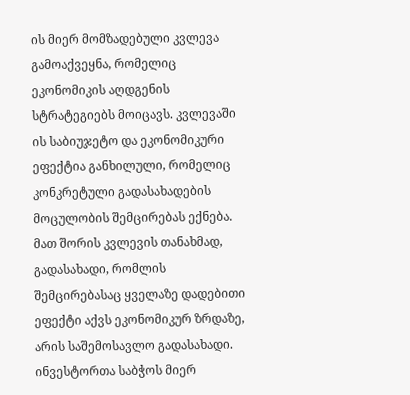ის მიერ მომზადებული კვლევა გამოაქვეყნა, რომელიც ეკონომიკის აღდგენის სტრატეგიებს მოიცავს. კვლევაში ის საბიუჯეტო და ეკონომიკური ეფექტია განხილული, რომელიც კონკრეტული გადასახადების მოცულობის შემცირებას ექნება. მათ შორის კვლევის თანახმად, გადასახადი, რომლის შემცირებასაც ყველაზე დადებითი ეფექტი აქვს ეკონომიკურ ზრდაზე, არის საშემოსავლო გადასახადი.
ინვესტორთა საბჭოს მიერ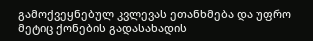გამოქვეყნებულ კვლევას ეთანხმება და უფრო მეტიც ქონების გადასახადის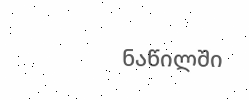ნაწილში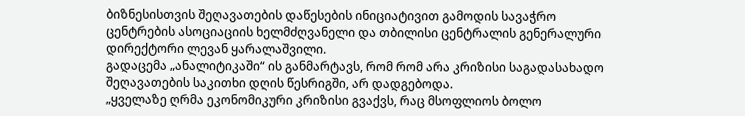ბიზნესისთვის შეღავათების დაწესების ინიციატივით გამოდის სავაჭრო ცენტრების ასოციაციის ხელმძღვანელი და თბილისი ცენტრალის გენერალური დირექტორი ლევან ყარალაშვილი.
გადაცემა „ანალიტიკაში“ ის განმარტავს, რომ რომ არა კრიზისი საგადასახადო შეღავათების საკითხი დღის წესრიგში, არ დადგებოდა.
„ყველაზე ღრმა ეკონომიკური კრიზისი გვაქვს, რაც მსოფლიოს ბოლო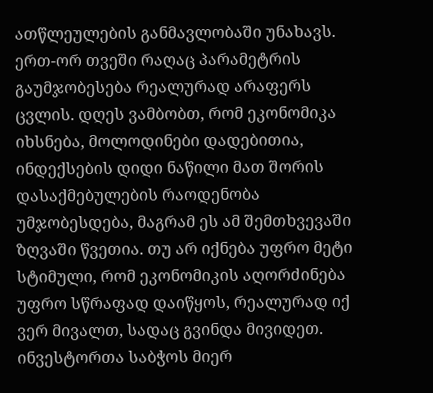ათწლეულების განმავლობაში უნახავს. ერთ-ორ თვეში რაღაც პარამეტრის გაუმჯობესება რეალურად არაფერს ცვლის. დღეს ვამბობთ, რომ ეკონომიკა იხსნება, მოლოდინები დადებითია, ინდექსების დიდი ნაწილი მათ შორის დასაქმებულების რაოდენობა უმჯობესდება, მაგრამ ეს ამ შემთხვევაში ზღვაში წვეთია. თუ არ იქნება უფრო მეტი სტიმული, რომ ეკონომიკის აღორძინება უფრო სწრაფად დაიწყოს, რეალურად იქ ვერ მივალთ, სადაც გვინდა მივიდეთ.
ინვესტორთა საბჭოს მიერ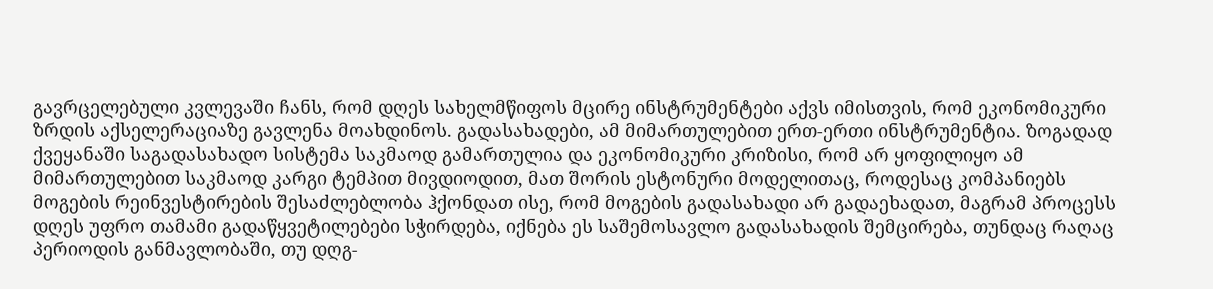გავრცელებული კვლევაში ჩანს, რომ დღეს სახელმწიფოს მცირე ინსტრუმენტები აქვს იმისთვის, რომ ეკონომიკური ზრდის აქსელერაციაზე გავლენა მოახდინოს. გადასახადები, ამ მიმართულებით ერთ-ერთი ინსტრუმენტია. ზოგადად ქვეყანაში საგადასახადო სისტემა საკმაოდ გამართულია და ეკონომიკური კრიზისი, რომ არ ყოფილიყო ამ მიმართულებით საკმაოდ კარგი ტემპით მივდიოდით, მათ შორის ესტონური მოდელითაც, როდესაც კომპანიებს მოგების რეინვესტირების შესაძლებლობა ჰქონდათ ისე, რომ მოგების გადასახადი არ გადაეხადათ, მაგრამ პროცესს დღეს უფრო თამამი გადაწყვეტილებები სჭირდება, იქნება ეს საშემოსავლო გადასახადის შემცირება, თუნდაც რაღაც პერიოდის განმავლობაში, თუ დღგ-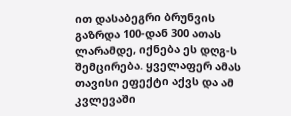ით დასაბეგრი ბრუნვის გაზრდა 100-დან 300 ათას ლარამდე, იქნება ეს დღგ-ს შემცირება. ყველაფერ ამას თავისი ეფექტი აქვს და ამ კვლევაში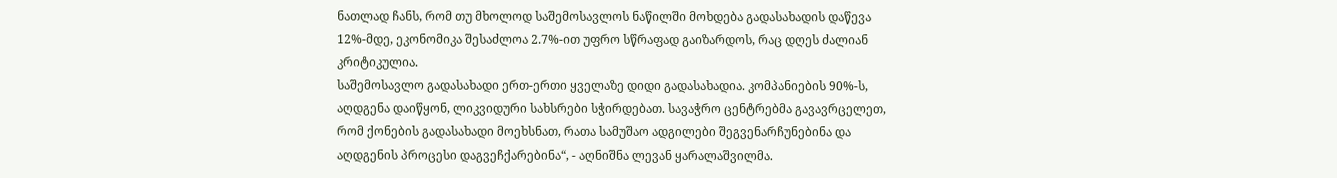ნათლად ჩანს, რომ თუ მხოლოდ საშემოსავლოს ნაწილში მოხდება გადასახადის დაწევა 12%-მდე, ეკონომიკა შესაძლოა 2.7%-ით უფრო სწრაფად გაიზარდოს, რაც დღეს ძალიან კრიტიკულია.
საშემოსავლო გადასახადი ერთ-ერთი ყველაზე დიდი გადასახადია. კომპანიების 90%-ს, აღდგენა დაიწყონ, ლიკვიდური სახსრები სჭირდებათ. სავაჭრო ცენტრებმა გავავრცელეთ, რომ ქონების გადასახადი მოეხსნათ, რათა სამუშაო ადგილები შეგვენარჩუნებინა და აღდგენის პროცესი დაგვეჩქარებინა“, - აღნიშნა ლევან ყარალაშვილმა.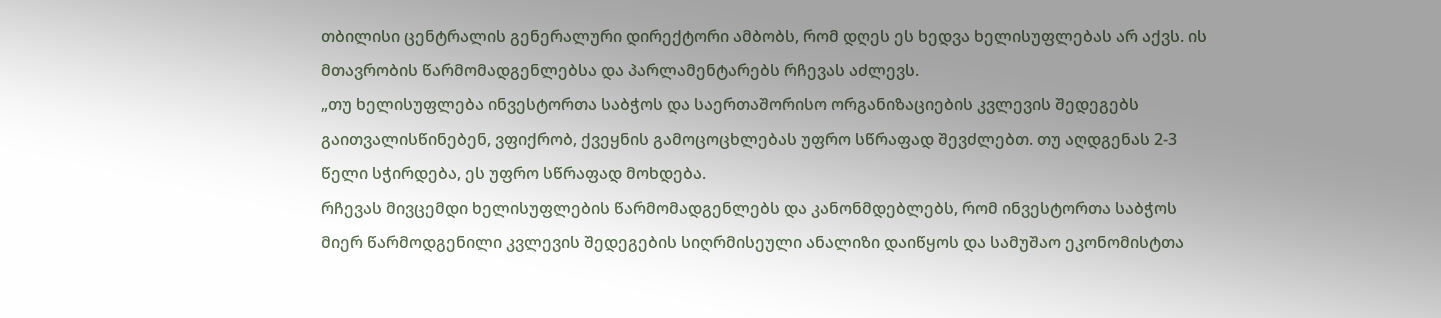თბილისი ცენტრალის გენერალური დირექტორი ამბობს, რომ დღეს ეს ხედვა ხელისუფლებას არ აქვს. ის მთავრობის წარმომადგენლებსა და პარლამენტარებს რჩევას აძლევს.
„თუ ხელისუფლება ინვესტორთა საბჭოს და საერთაშორისო ორგანიზაციების კვლევის შედეგებს გაითვალისწინებენ, ვფიქრობ, ქვეყნის გამოცოცხლებას უფრო სწრაფად შევძლებთ. თუ აღდგენას 2-3 წელი სჭირდება, ეს უფრო სწრაფად მოხდება.
რჩევას მივცემდი ხელისუფლების წარმომადგენლებს და კანონმდებლებს, რომ ინვესტორთა საბჭოს მიერ წარმოდგენილი კვლევის შედეგების სიღრმისეული ანალიზი დაიწყოს და სამუშაო ეკონომისტთა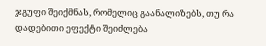ჯგუფი შეიქმნას, რომელიც გაანალიზებს, თუ რა დადებითი ეფექტი შეიძლება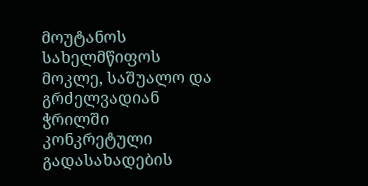მოუტანოს სახელმწიფოს მოკლე, საშუალო და გრძელვადიან ჭრილში კონკრეტული გადასახადების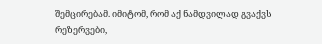შემცირებამ. იმიტომ, რომ აქ ნამდვილად გვაქვს რეზერვები,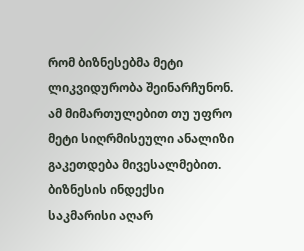რომ ბიზნესებმა მეტი ლიკვიდურობა შეინარჩუნონ. ამ მიმართულებით თუ უფრო მეტი სიღრმისეული ანალიზი გაკეთდება მივესალმებით.
ბიზნესის ინდექსი საკმარისი აღარ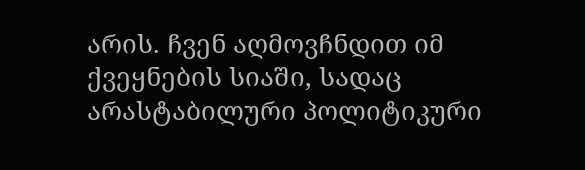არის. ჩვენ აღმოვჩნდით იმ ქვეყნების სიაში, სადაც არასტაბილური პოლიტიკური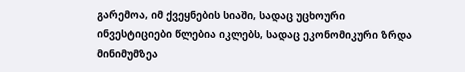გარემოა, იმ ქვეყნების სიაში, სადაც უცხოური ინვესტიციები წლებია იკლებს, სადაც ეკონომიკური ზრდა მინიმუმზეა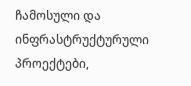ჩამოსული და ინფრასტრუქტურული პროექტები,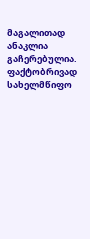მაგალითად ანაკლია გაჩერებულია. ფაქტობრივად სახელმწიფო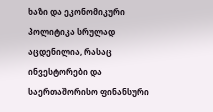ხაზი და ეკონომიკური პოლიტიკა სრულად აცდენილია, რასაც ინვესტორები და საერთაშორისო ფინანსური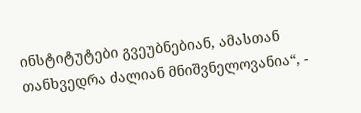ინსტიტუტები გვეუბნებიან, ამასთან თანხვედრა ძალიან მნიშვნელოვანია“, -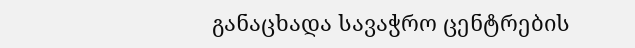განაცხადა სავაჭრო ცენტრების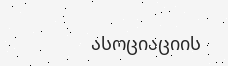ასოციაციის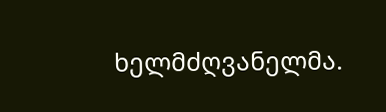ხელმძღვანელმა.